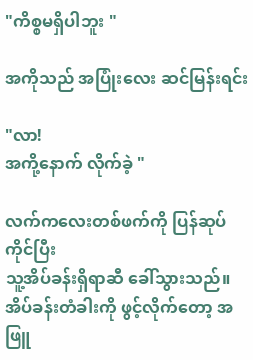"ကိစ္စမရှိပါဘူး "

အကိုသည် အပြုံးလေး ဆင်မြန်းရင်း

"လာ!
အကို့နောက် လိုက်ခဲ့ "

လက်ကလေးတစ်ဖက်ကို ပြန်ဆုပ်ကိုင်ပြီး
သူ့အိပ်ခန်းရှိရာဆီ ခေါ်သွားသည်။အိပ်ခန်းတံခါးကို ဖွင့်လိုက်တော့ အဖြူ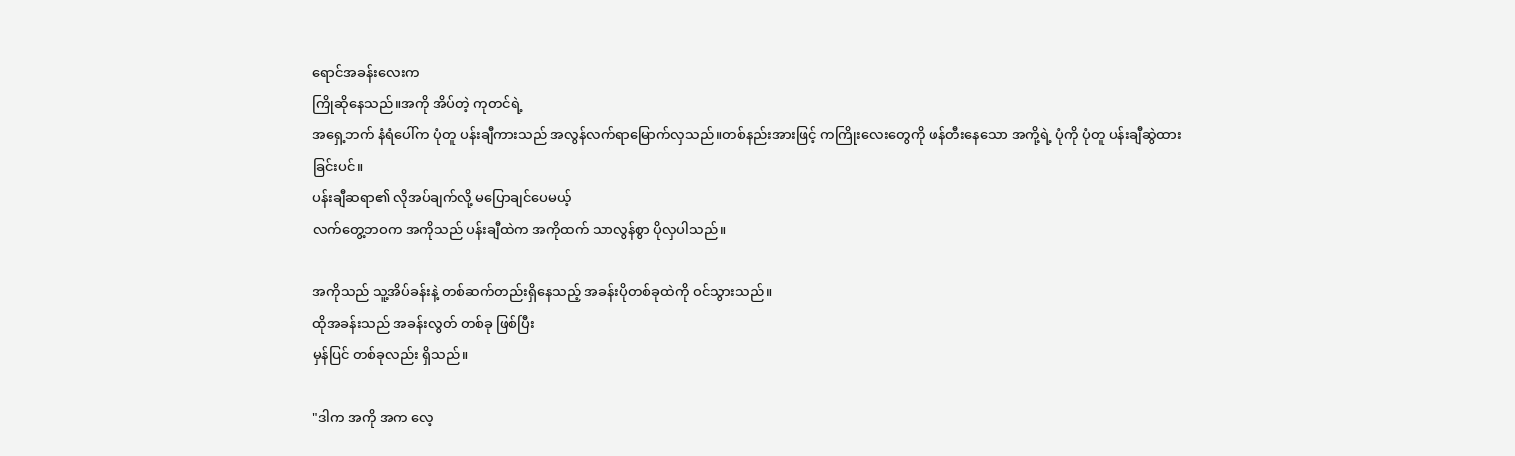ရောင်အခန်းလေးက
ကြိုဆိုနေသည်။အကို အိပ်တဲ့ ကုတင်ရဲ့
အရှေ့ဘက် နံရံပေါ်က ပုံတူ ပန်းချီကားသည် အလွန်လက်ရာမြောက်လှသည်။တစ်နည်းအားဖြင့် ကကြိုးလေးတွေကို ဖန်တီးနေသော အကို့ရဲ့ ပုံကို ပုံတူ ပန်းချီဆွဲထားခြင်းပင်။
ပန်းချီဆရာ၏ လိုအပ်ချက်လို့ မပြောချင်ပေမယ့်
လက်တွေ့ဘဝက အကိုသည် ပန်းချီထဲက အကိုထက် သာလွန်စွာ ပိုလှပါသည်။

အကိုသည် သူ့အိပ်ခန်းနဲ့ တစ်ဆက်တည်းရှိနေသည့် အခန်းပိုတစ်ခုထဲကို ဝင်သွားသည်။
ထိုအခန်းသည် အခန်းလွတ် တစ်ခု ဖြစ်ပြီး
မှန်ပြင် တစ်ခုလည်း ရှိသည်။

"ဒါက အကို အက လေ့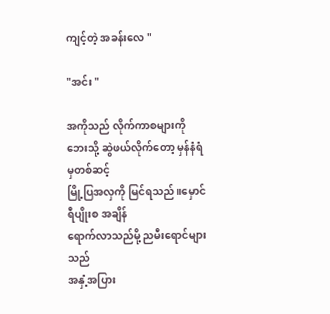ကျင့်တဲ့ အခန်းလေ "

"အင်း "

အကိုသည် လိုက်ကာစများကို
ဘေးသို့ ဆွဲဖယ်လိုက်တော့ မှန်နံရံမှတစ်ဆင့်
မြို့ပြအလှကို မြင်ရသည်။မှောင်ရီပျိုးစ အချိန်
ရောက်လာသည်မို့ ညမီးရောင်များသည်
အနှံ့အပြား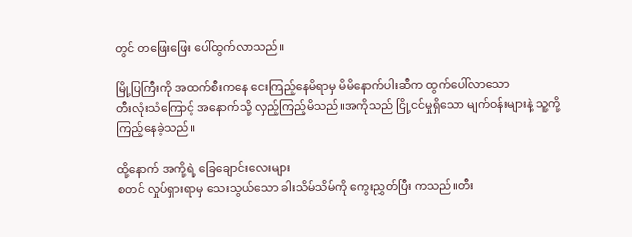တွင် တဖြေးဖြေး ပေါ်ထွက်လာသည်။

မြို့ပြကြီးကို အထက်စီးကနေ ငေးကြည့်နေမိရာမှ မိမိနောက်ပါးဆီက ထွက်ပေါ်လာသော
တီးလုံးသံကြောင့် အနောက်သို့ လှည့်ကြည့်မိသည်။အကိုသည် ငြို့ငင်မှုရှိသော မျက်ဝန်းများနဲ့ သူ့ကို့ ကြည့်နေခဲ့သည်။

ထို့နောက် အကို့ရဲ့ ခြေချောင်းလေးများ
စတင် လှုပ်ရှားရာမှ သေးသွယ်သော ခါးသိမ်သိမ်ကို ကွေးညွှတ်ပြီး ကသည်။တီး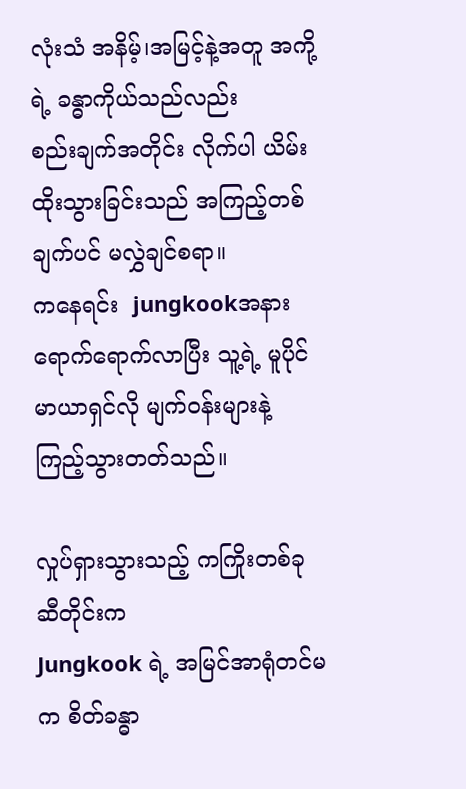လုံးသံ အနိမ့်၊အမြင့်နဲ့အတူ အကို့ရဲ့ ခန္ဓာကိုယ်သည်လည်း
စည်းချက်အတိုင်း လိုက်ပါ ယိမ်းထိုးသွားခြင်းသည် အကြည့်တစ်ချက်ပင် မလွှဲချင်စရာ။
ကနေရင်း  jungkookအနား ရောက်ရောက်လာပြီး သူ့ရဲ့ မူပိုင် မာယာရှင်လို မျက်ဝန်းများနဲ့
ကြည့်သွားတတ်သည်။

လှုပ်ရှားသွားသည့် ကကြိုးတစ်ခုဆီတိုင်းက
Jungkook ရဲ့ အမြင်အာရုံတင်မက စိတ်ခန္ဓာ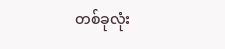တစ်ခုလုံး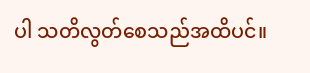ပါ သတိလွတ်စေသည်အထိပင်။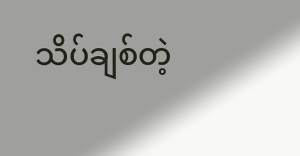သိပ်ချစ်တဲ့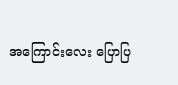အကြောင်းလေး ပြောပြ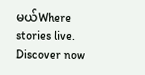မယ်Where stories live. Discover now